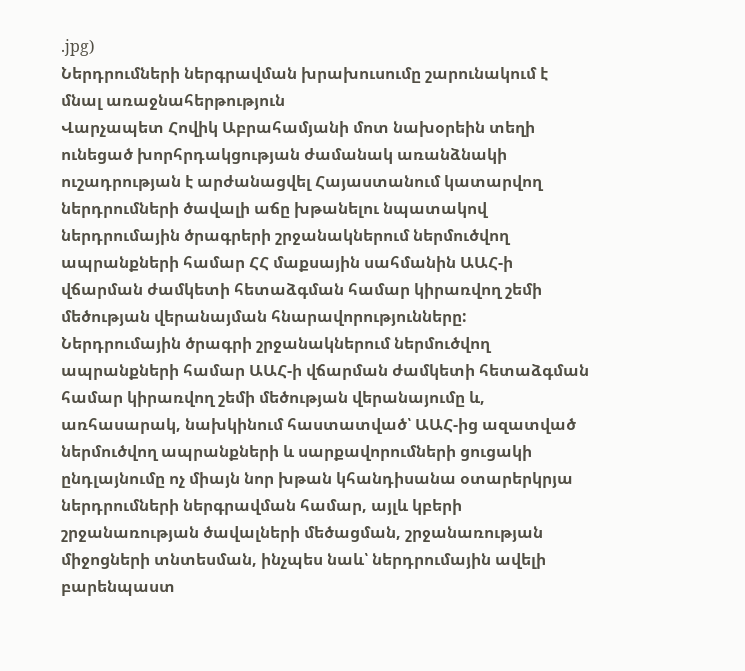.jpg)
Ներդրումների ներգրավման խրախուսումը շարունակում է մնալ առաջնահերթություն
Վարչապետ Հովիկ Աբրահամյանի մոտ նախօրեին տեղի ունեցած խորհրդակցության ժամանակ առանձնակի ուշադրության է արժանացվել Հայաստանում կատարվող ներդրումների ծավալի աճը խթանելու նպատակով ներդրումային ծրագրերի շրջանակներում ներմուծվող ապրանքների համար ՀՀ մաքսային սահմանին ԱԱՀ-ի վճարման ժամկետի հետաձգման համար կիրառվող շեմի մեծության վերանայման հնարավորությունները:
Ներդրումային ծրագրի շրջանակներում ներմուծվող ապրանքների համար ԱԱՀ-ի վճարման ժամկետի հետաձգման համար կիրառվող շեմի մեծության վերանայումը և, առհասարակ, նախկինում հաստատված՝ ԱԱՀ-ից ազատված ներմուծվող ապրանքների և սարքավորումների ցուցակի ընդլայնումը ոչ միայն նոր խթան կհանդիսանա օտարերկրյա ներդրումների ներգրավման համար, այլև կբերի շրջանառության ծավալների մեծացման, շրջանառության միջոցների տնտեսման, ինչպես նաև՝ ներդրումային ավելի բարենպաստ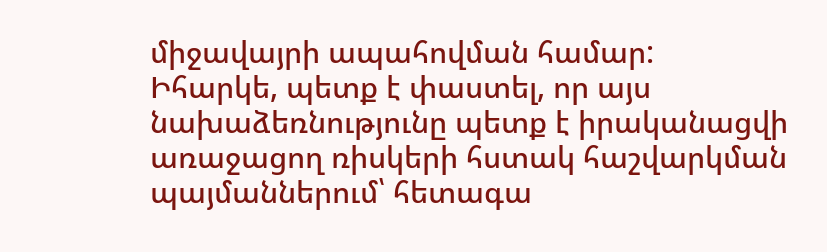միջավայրի ապահովման համար:
Իհարկե, պետք է փաստել, որ այս նախաձեռնությունը պետք է իրականացվի առաջացող ռիսկերի հստակ հաշվարկման պայմաններում՝ հետագա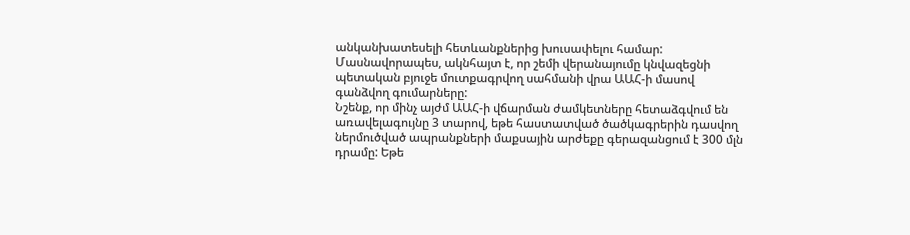անկանխատեսելի հետևանքներից խուսափելու համար: Մասնավորապես, ակնհայտ է, որ շեմի վերանայումը կնվազեցնի պետական բյուջե մուտքագրվող սահմանի վրա ԱԱՀ-ի մասով գանձվող գումարները:
Նշենք, որ մինչ այժմ ԱԱՀ-ի վճարման ժամկետները հետաձգվում են առավելագույնը 3 տարով, եթե հաստատված ծածկագրերին դասվող ներմուծված ապրանքների մաքսային արժեքը գերազանցում է 300 մլն դրամը: Եթե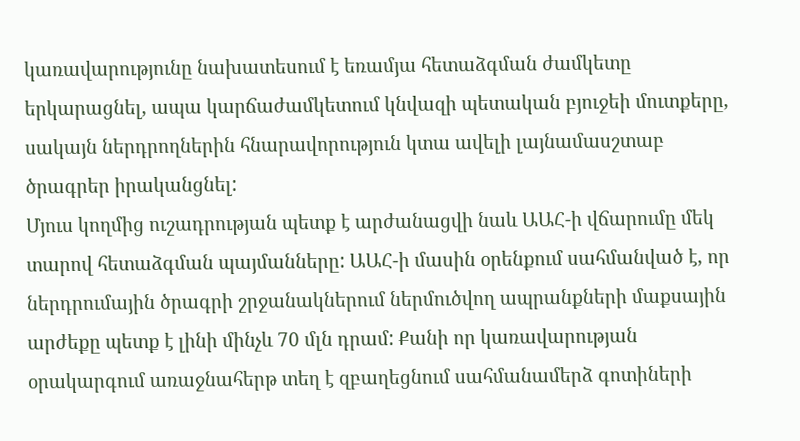կառավարությունը նախատեսում է եռամյա հետաձգման ժամկետը երկարացնել, ապա կարճաժամկետում կնվազի պետական բյուջեի մուտքերը, սակայն ներդրողներին հնարավորություն կտա ավելի լայնամասշտաբ ծրագրեր իրականցնել:
Մյուս կողմից ուշադրության պետք է արժանացվի նաև ԱԱՀ-ի վճարումը մեկ տարով հետաձգման պայմանները: ԱԱՀ-ի մասին օրենքում սահմանված է, որ ներդրումային ծրագրի շրջանակներում ներմուծվող ապրանքների մաքսային արժեքը պետք է լինի մինչև 70 մլն դրամ: Քանի որ կառավարության օրակարգում առաջնահերթ տեղ է զբաղեցնում սահմանամերձ գոտիների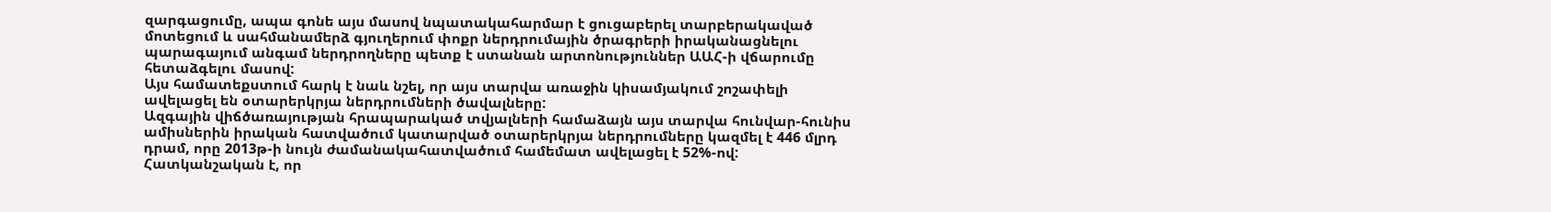զարգացումը, ապա գոնե այս մասով նպատակահարմար է ցուցաբերել տարբերակաված մոտեցում և սահմանամերձ գյուղերում փոքր ներդրումային ծրագրերի իրականացնելու պարագայում անգամ ներդրողները պետք է ստանան արտոնություններ ԱԱՀ-ի վճարումը հետաձգելու մասով:
Այս համատեքստում հարկ է նաև նշել, որ այս տարվա առաջին կիսամյակում շոշափելի ավելացել են օտարերկրյա ներդրումների ծավալները:
Ազգային վիճծառայության հրապարակած տվյալների համաձայն այս տարվա հունվար-հունիս ամիսներին իրական հատվածում կատարված օտարերկրյա ներդրումները կազմել է 446 մլրդ դրամ, որը 2013թ-ի նույն ժամանակահատվածում համեմատ ավելացել է 52%-ով: Հատկանշական է, որ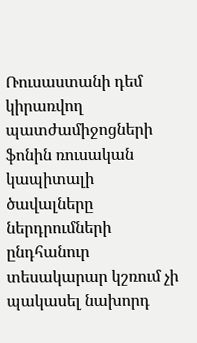Ռուսաստանի դեմ կիրառվող պատժամիջոցների ֆոնին ռուսական կապիտալի ծավալները ներդրումների ընդհանուր տեսակարար կշռում չի պակասել նախորդ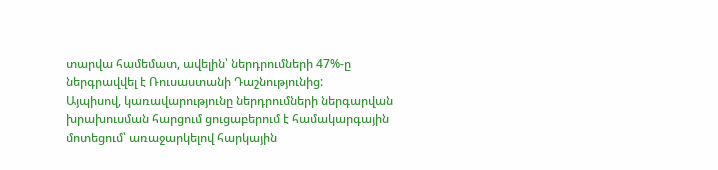տարվա համեմատ, ավելին՝ ներդրումների 47%-ը ներգրավվել է Ռուսաստանի Դաշնությունից:
Այպիսով, կառավարությունը ներդրումների ներգարվան խրախուսման հարցում ցուցաբերում է համակարգային մոտեցում՝ առաջարկելով հարկային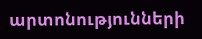արտոնությունների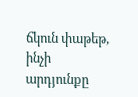ճկուն փաթեթ, ինչի արդյունքը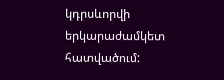կդրսևորվի երկարաժամկետ հատվածում: